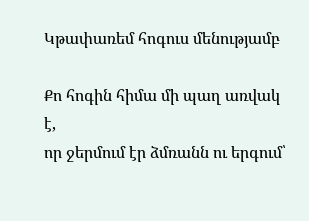Կթափառեմ հոգուս մենությամբ

Քո հոգին հիմա մի պաղ առվակ է,
որ ջերմում էր ձմռանն ու երգում՝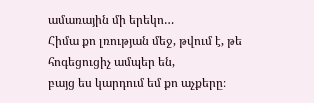ամառային մի երեկո…
Հիմա քո լռության մեջ, թվում է, թե հոգեցուցիչ ամպեր են,
բայց ես կարդում եմ քո աչքերը։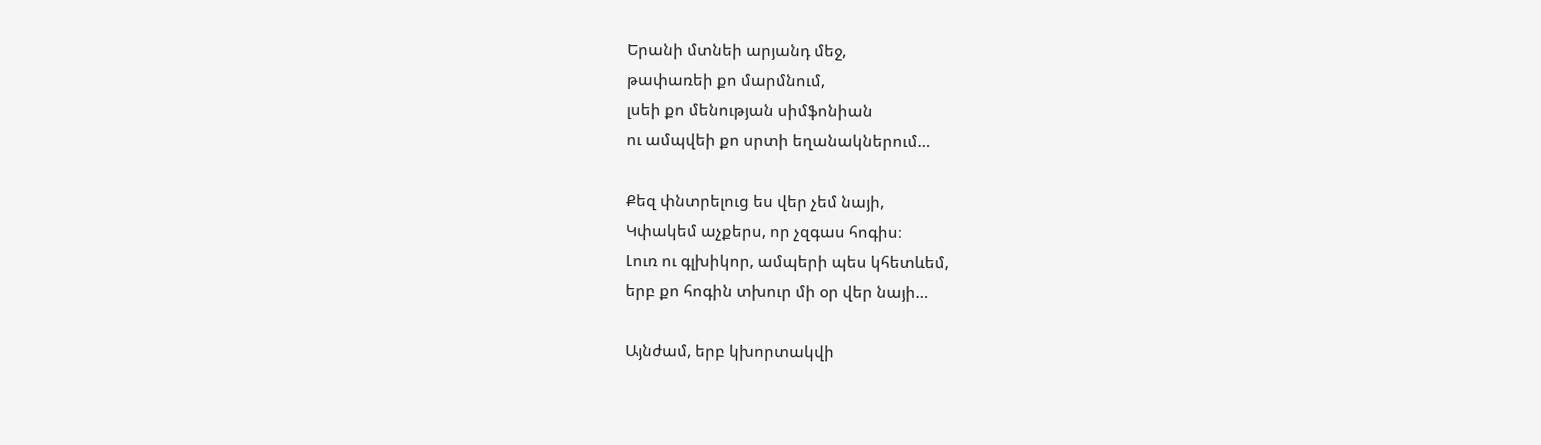Երանի մտնեի արյանդ մեջ,
թափառեի քո մարմնում,
լսեի քո մենության սիմֆոնիան
ու ամպվեի քո սրտի եղանակներում…

Քեզ փնտրելուց ես վեր չեմ նայի,
Կփակեմ աչքերս, որ չզգաս հոգիս։
Լուռ ու գլխիկոր, ամպերի պես կհետևեմ,
երբ քո հոգին տխուր մի օր վեր նայի…

Այնժամ, երբ կխորտակվի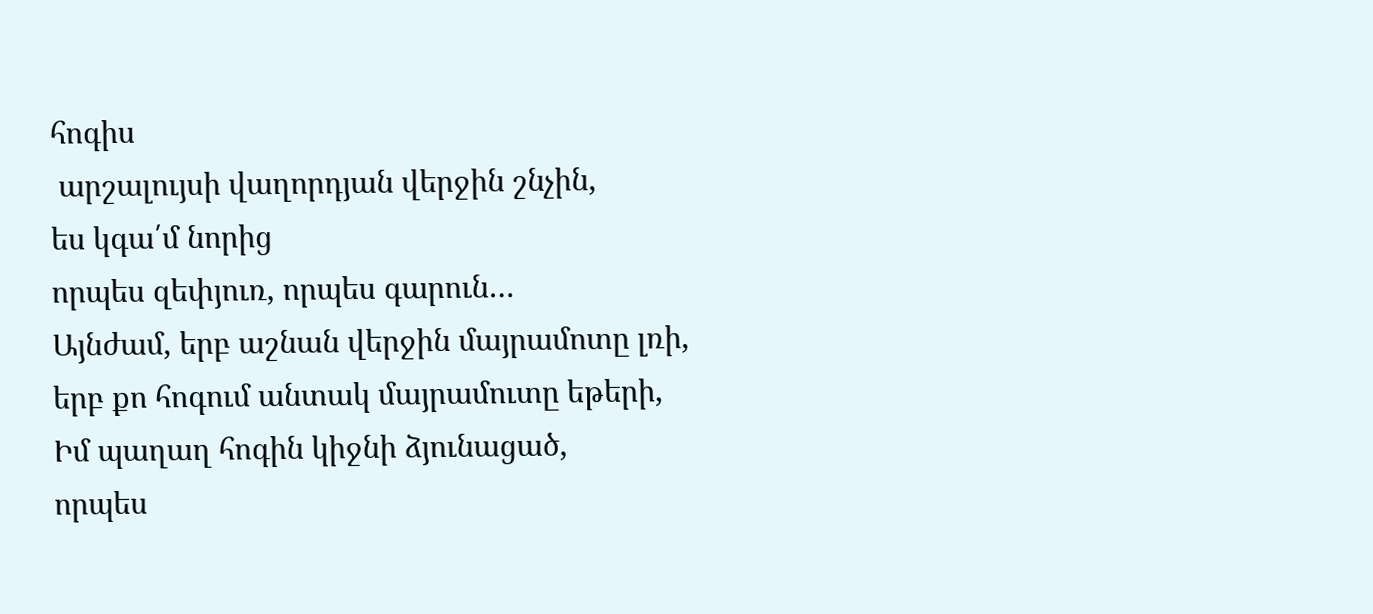հոգիս
 արշալույսի վաղորդյան վերջին շնչին,
ես կգա՛մ նորից
որպես զեփյուռ, որպես գարուն…
Այնժամ, երբ աշնան վերջին մայրամոտը լռի,
երբ քո հոգում անտակ մայրամուտը եթերի,
Իմ պաղաղ հոգին կիջնի ձյունացած,
որպես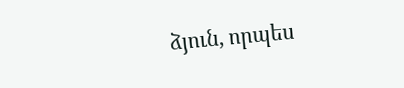ձյուն, որպես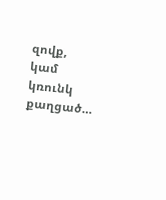զովք,
կամ կռունկ քաղցած…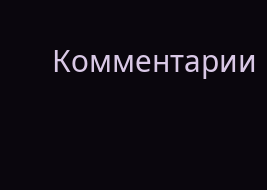Комментарии